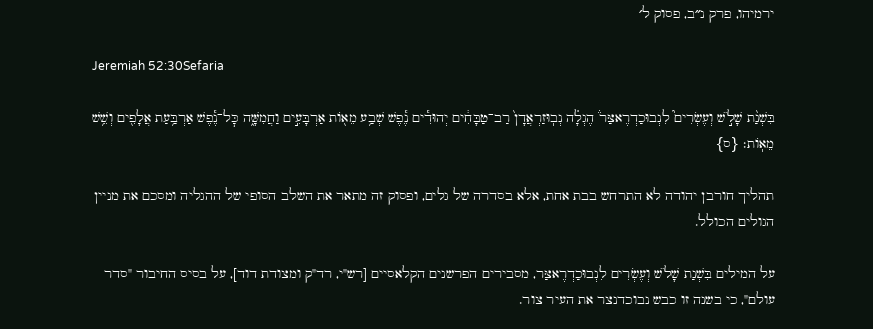ירמיהו, פרק נ״ב, פסוק ל׳

Jeremiah 52:30Sefaria

בִּשְׁנַ֨ת שָׁלֹ֣שׁ וְעֶשְׂרִים֮ לִנְבוּכַדְרֶאצַּר֒ הֶגְלָ֗ה נְבֽוּזַרְאֲדָן֙ רַב־טַבָּחִ֔ים יְהוּדִ֕ים נֶ֕פֶשׁ שְׁבַ֥ע מֵא֖וֹת אַרְבָּעִ֣ים וַחֲמִשָּׁ֑ה כׇּל־נֶ֕פֶשׁ אַרְבַּ֥עַת אֲלָפִ֖ים וְשֵׁ֥שׁ מֵאֽוֹת׃ {ס}

תהליך חורבן יהודה לא התרחש בבת אחת, אלא בסדרה של גלים, ופסוק זה מתאר את השלב הסופי של ההגליה ומסכם את מניין הגולים הכולל.

על המילים בִּשְׁנַת שָׁלֹשׁ וְעֶשְׂרִים לִנְבוּכַדְרֶאצַּר, מסבירים הפרשנים הקלאסיים [רש"י, רד"ק ומצודת דוד], על בסיס החיבור "סדר עולם", כי בשנה זו כבש נבוכדנצר את העיר צור.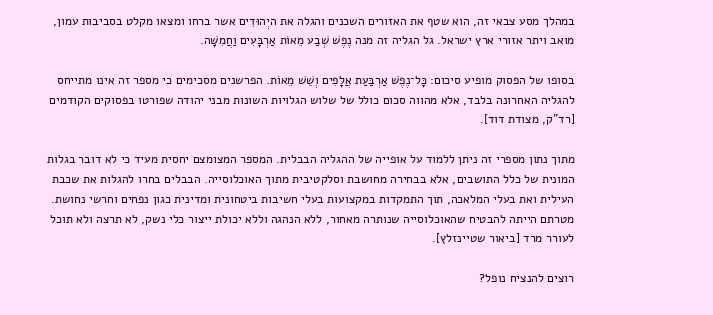במהלך מסע צבאי זה, הוא שטף את האזורים השכנים והגלה את היְהוּדִים אשר ברחו ומצאו מקלט בסביבות עמון, מואב ויתר אזורי ארץ ישראל. גל הגליה זה מנה נֶפֶשׁ שְׁבַע מֵאוֹת אַרְבָּעִים וַחֲמִשָּׁה.

בסופו של הפסוק מופיע סיכום: כׇּל־נֶפֶשׁ אַרְבַּעַת אֲלָפִים וְשֵׁשׁ מֵאוֹת. הפרשנים מסכימים כי מספר זה אינו מתייחס להגליה האחרונה בלבד, אלא מהווה סכום כולל של שלוש הגלויות השונות מבני יהודה שפורטו בפסוקים הקודמים [רד"ק, מצודת דוד].

מתוך נתון מספרי זה ניתן ללמוד על אופייה של ההגליה הבבלית. המספר המצומצם יחסית מעיד כי לא דובר בגלות המונית של כלל התושבים, אלא בבחירה מחושבת וסלקטיבית מתוך האוכלוסייה. הבבלים בחרו להגלות את שכבת העילית ואת בעלי המלאכה, תוך התמקדות במקצועות בעלי חשיבות ביטחונית ומדינית כגון נפחים וחרשי נחושת. מטרתם הייתה להבטיח שהאוכלוסייה שנותרה מאחור, ללא הנהגה וללא יכולת ייצור כלי נשק, לא תרצה ולא תוכל לעורר מרד [ביאור שטיינזלץ].

רוצים להנציח נופל?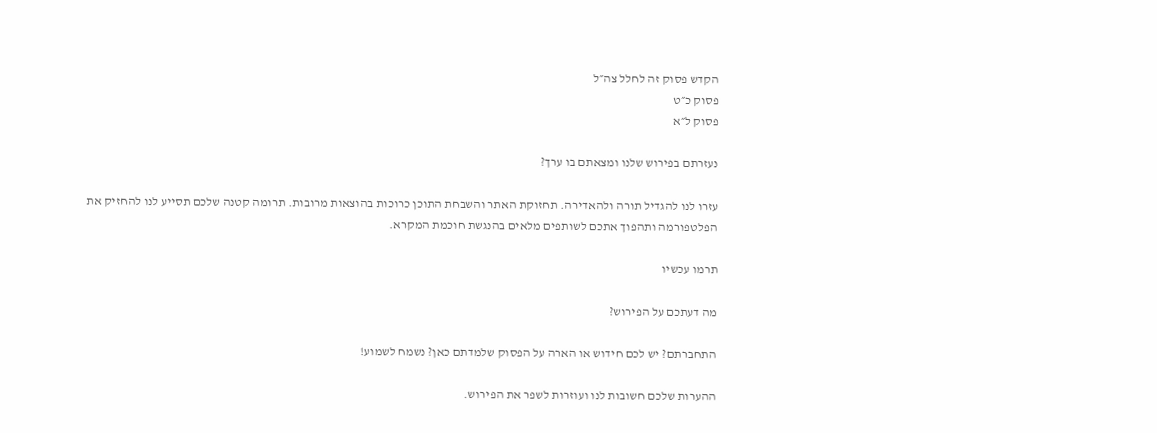הקדש פסוק זה לחלל צה״ל
פסוק כ״ט
פסוק ל״א

נעזרתם בפירוש שלנו ומצאתם בו ערך?

עזרו לנו להגדיל תורה ולהאדירה. תחזוקת האתר והשבחת התוכן כרוכות בהוצאות מרובות. תרומה קטנה שלכם תסייע לנו להחזיק את הפלטפורמה ותהפוך אתכם לשותפים מלאים בהנגשת חוכמת המקרא.

תרמו עכשיו

מה דעתכם על הפירוש?

התחברתם? יש לכם חידוש או הארה על הפסוק שלמדתם כאן? נשמח לשמוע!

ההערות שלכם חשובות לנו ועוזרות לשפר את הפירוש.